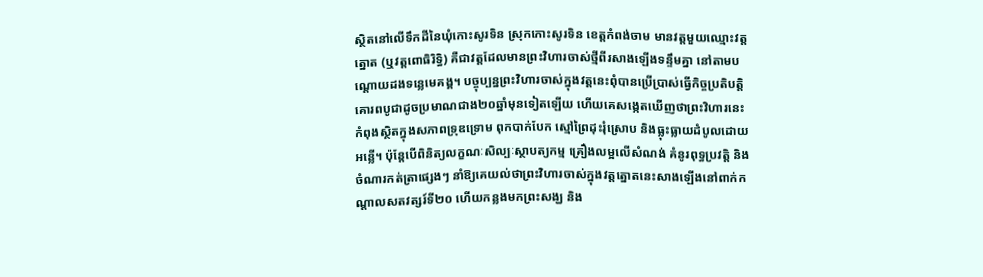ស្ថិតនៅលើទឹកដីនៃឃុំកោះសូរទិន ស្រុកកោះសូរទិន ខេត្តកំពង់ចាម មានវត្តមួយឈ្មោះវត្តត្នោត (ឬវត្តពោធិរិទ្ធិ) គឺជាវត្តដែលមានព្រះវិហារចាស់ថ្មីពីរសាងឡើងទន្ទឹមគ្នា នៅតាមបណ្តោយដងទន្លេមេគង្គ។ បច្ចុប្បន្នព្រះវិហារចាស់ក្នុងវត្តនេះពុំបានប្រើប្រាស់ធ្វើកិច្ចប្រតិបត្តិគោរពបូជាដូចប្រមាណជាង២០ឆ្នាំមុនទៀតឡើយ ហើយគេសង្កេតឃើញថាព្រះវិហារនេះកំពុងស្ថិតក្នុងសភាពទ្រុឌទ្រោម ពុកបាក់បែក ស្មៅព្រៃដុះរុំស្រោប និងធ្លុះធ្លាយដំបូលដោយអន្លើ។ ប៉ុន្តែបើពិនិត្យលក្ខណៈសិល្បៈស្ថាបត្យកម្ម គ្រឿងលម្អលើសំណង់ គំនូរពុទ្ធប្រវត្តិ និងចំណារកត់ត្រាផ្សេងៗ នាំឱ្យគេយល់ថាព្រះវិហារចាស់ក្នុងវត្តត្នោតនេះសាងឡើងនៅពាក់កណ្តាលសតវត្សរ៍ទី២០ ហើយកន្លងមកព្រះសង្ឃ និង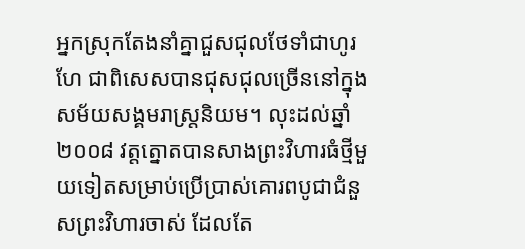អ្នកស្រុកតែងនាំគ្នាជួសជុលថែទាំជាហូរហែ ជាពិសេសបានជុសជុលច្រើននៅក្នុងសម័យសង្គមរាស្រ្តនិយម។ លុះដល់ឆ្នាំ២០០៨ វត្តត្នោតបានសាងព្រះវិហារធំថ្មីមួយទៀតសម្រាប់ប្រើប្រាស់គោរពបូជាជំនួសព្រះវិហារចាស់ ដែលតែ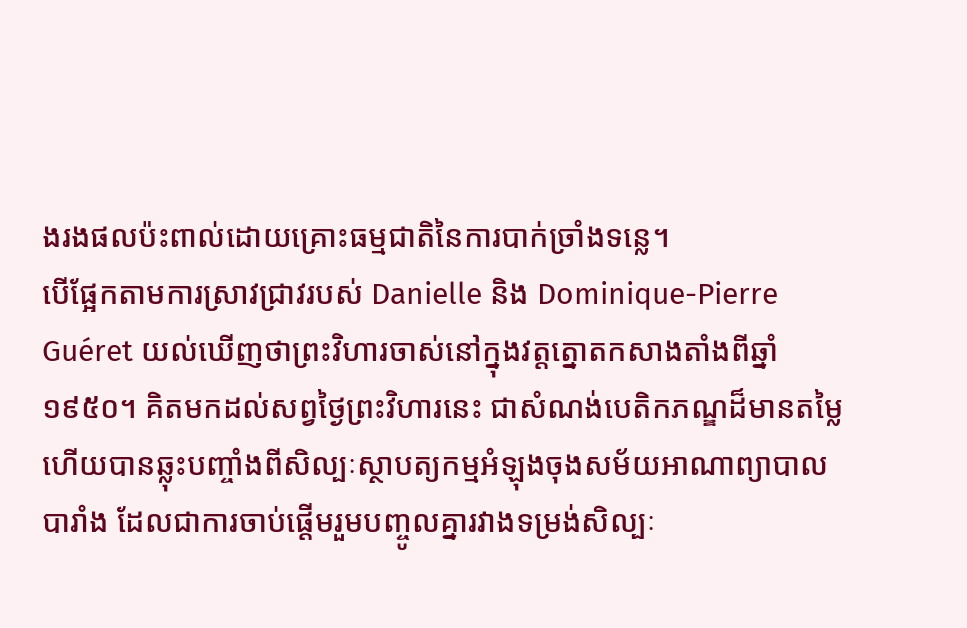ងរងផលប៉ះពាល់ដោយគ្រោះធម្មជាតិនៃការបាក់ច្រាំងទន្លេ។
បើផ្អែកតាមការស្រាវជ្រាវរបស់ Danielle និង Dominique-Pierre Guéret យល់ឃើញថាព្រះវិហារចាស់នៅក្នុងវត្តត្នោតកសាងតាំងពីឆ្នាំ១៩៥០។ គិតមកដល់សព្វថ្ងៃព្រះវិហារនេះ ជាសំណង់បេតិកភណ្ឌដ៏មានតម្លៃ ហើយបានឆ្លុះបញ្ចាំងពីសិល្បៈស្ថាបត្យកម្មអំឡុងចុងសម័យអាណាព្យាបាលបារាំង ដែលជាការចាប់ផ្តើមរួមបញ្ចូលគ្នារវាងទម្រង់សិល្បៈ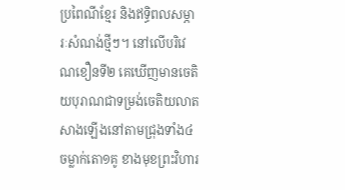ប្រពៃណីខ្មែរ និងឥទ្ធិពលសម្ភារៈសំណង់ថ្មីៗ។ នៅលើបរិវេណខឿនទី២ គេឃើញមានចេតិយបុរាណជាទម្រង់ចេតិយលាត សាងឡើងនៅតាមជ្រុងទាំង៤ ចម្លាក់តោ១គូ ខាងមុខព្រះវិហារ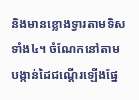និងមានខ្លោងទ្វារតាមទិសទាំង៤។ ចំណែកនៅតាមបង្កាន់ដៃជណ្តើរឡើងផ្នែ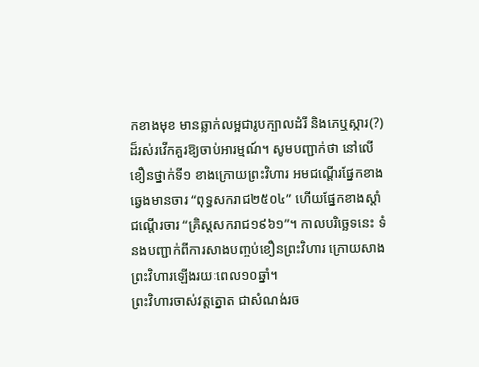កខាងមុខ មានឆ្លាក់លម្អជារូបក្បាលដំរី និងភេឬស្ការ(?) ដ៏រស់រវើកគួរឱ្យចាប់អារម្មណ៍។ សូមបញ្ជាក់ថា នៅលើខឿនថ្នាក់ទី១ ខាងក្រោយព្រះវិហារ អមជណ្តើរផ្នែកខាងឆ្វេងមានចារ “ពុទ្ធសករាជ២៥០៤” ហើយផ្នែកខាងស្តាំជណ្តើរចារ “គ្រិស្តសករាជ១៩៦១”។ កាលបរិច្ឆេទនេះ ទំនងបញ្ជាក់ពីការសាងបញ្ចប់ខឿនព្រះវិហារ ក្រោយសាងព្រះវិហារឡើងរយៈពេល១០ឆ្នាំ។
ព្រះវិហារចាស់វត្តត្នោត ជាសំណង់រច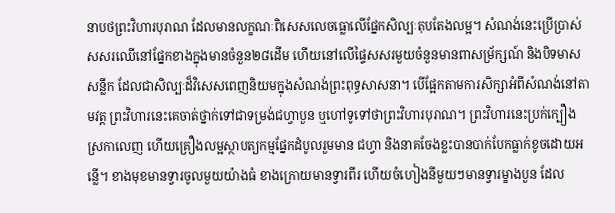នាបថព្រះវិហារបុរាណ ដែលមានលក្ខណៈពិសេសលេចធ្លោលើផ្នែកសិល្បៈតុបតែងលម្អ។ សំណង់នេះប្រើប្រាស់សសរឈើនៅផ្នែកខាងក្នុងមានចំនួន២៨ដើម ហើយនៅលើផ្ទៃសសរមួយចំនួនមានពាសម្រ័ក្សណ៍ និងបិទមាសសន្លឹក ដែលជាសិល្បៈដ៏វិសេសពេញនិយមក្នុងសំណង់ព្រះពុទ្ធសាសនា។ បើផ្អែកតាមការសិក្សាអំពីសំណង់នៅតាមវត្ត ព្រះវិហារនេះគេចាត់ថ្នាក់ទៅជាទម្រង់ជហ្វាបួន ឬហៅទូទៅថាព្រះវិហារបុរាណ។ ព្រះវិហារនេះប្រក់ក្បឿងស្រកាលេញ ហើយគ្រឿងលម្អស្ថាបត្យកម្មផ្នែកដំបូលរួមមាន ជហ្វា និងនាគចែងខ្លះបានបាក់បែកធ្លាក់ខូចដោយអន្លើ។ ខាងមុខមានទ្វារចូលមួយយ៉ាងធំ ខាងក្រោយមានទ្វារពីរ ហើយចំហៀងនីមួយៗមានទ្វារម្ខាងបួន ដែល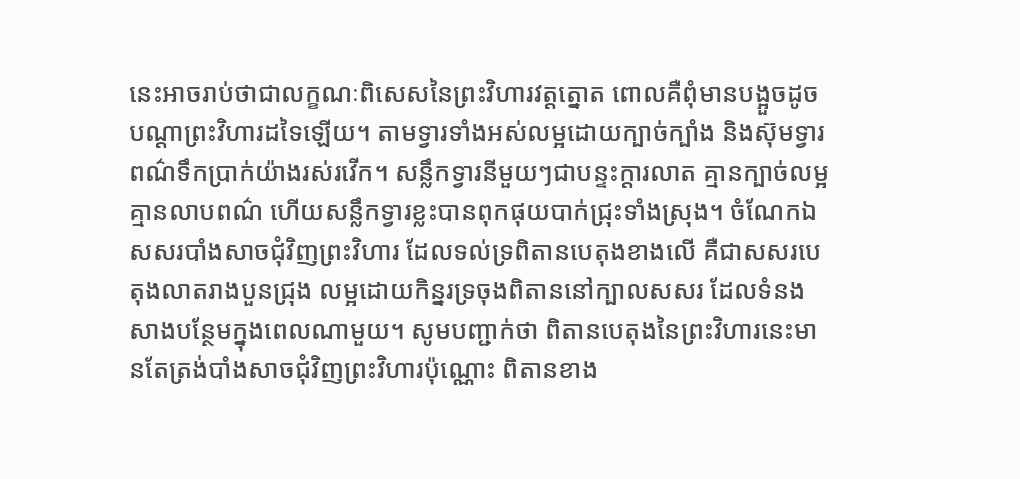នេះអាចរាប់ថាជាលក្ខណៈពិសេសនៃព្រះវិហារវត្តត្នោត ពោលគឺពុំមានបង្អួចដូចបណ្តាព្រះវិហារដទៃឡើយ។ តាមទ្វារទាំងអស់លម្អដោយក្បាច់ក្បាំង និងស៊ុមទ្វារពណ៌ទឹកប្រាក់យ៉ាងរស់រវើក។ សន្លឹកទ្វារនីមួយៗជាបន្ទះក្តារលាត គ្មានក្បាច់លម្អ គ្មានលាបពណ៌ ហើយសន្លឹកទ្វារខ្លះបានពុកផុយបាក់ជ្រុះទាំងស្រុង។ ចំណែកឯសសរបាំងសាចជុំវិញព្រះវិហារ ដែលទល់ទ្រពិតានបេតុងខាងលើ គឺជាសសរបេតុងលាតរាងបួនជ្រុង លម្អដោយកិន្នរទ្រចុងពិតាននៅក្បាលសសរ ដែលទំនងសាងបន្ថែមក្នុងពេលណាមួយ។ សូមបញ្ជាក់ថា ពិតានបេតុងនៃព្រះវិហារនេះមានតែត្រង់បាំងសាចជុំវិញព្រះវិហារប៉ុណ្ណោះ ពិតានខាង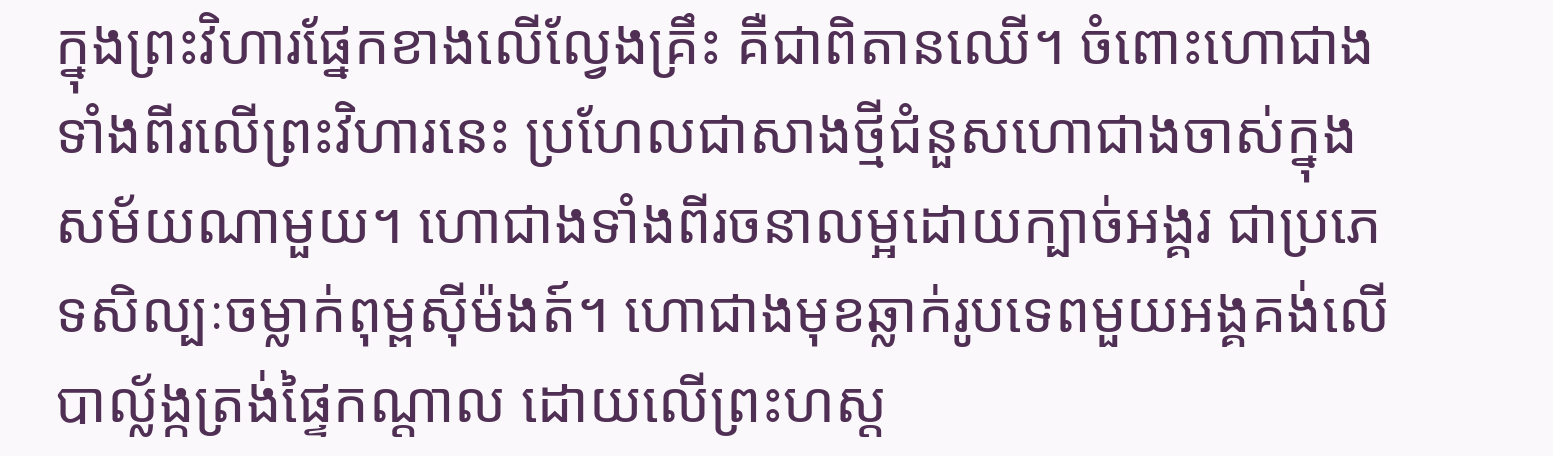ក្នុងព្រះវិហារផ្នែកខាងលើល្វែងគ្រឹះ គឺជាពិតានឈើ។ ចំពោះហោជាងទាំងពីរលើព្រះវិហារនេះ ប្រហែលជាសាងថ្មីជំនួសហោជាងចាស់ក្នុងសម័យណាមួយ។ ហោជាងទាំងពីរចនាលម្អដោយក្បាច់អង្គរ ជាប្រភេទសិល្បៈចម្លាក់ពុម្ពស៊ីម៉ងត៍។ ហោជាងមុខឆ្លាក់រូបទេពមួយអង្គគង់លើបាល្ល័ង្កត្រង់ផ្ទៃកណ្តាល ដោយលើព្រះហស្ត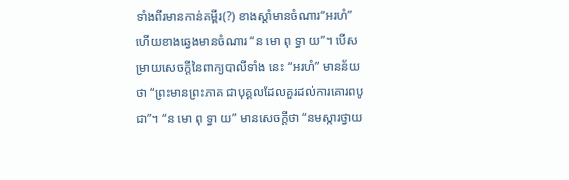ទាំងពីរមានកាន់គម្ពីរ(?) ខាងស្តាំមានចំណារ“អរហំ” ហើយខាងឆ្វេងមានចំណារ “ន មោ ពុ ទ្ធា យ”។ បើសម្រាយសេចក្តីនៃពាក្យបាលីទាំង នេះ “អរហំ” មានន័យថា “ព្រះមានព្រះភាគ ជាបុគ្គលដែលគួរដល់ការគោរពបូជា”។ “ន មោ ពុ ទ្ធា យ” មានសេចក្តីថា “នមស្ការថ្វាយ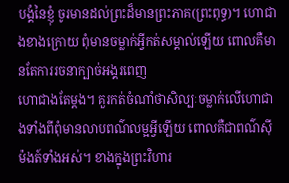បង្គំនៃខ្ញុំ ចូរមានដល់ព្រះដ៏មានព្រះភាគ(ព្រះពុទ្ធ)។ ហោជាងខាងក្រោយ ពុំមានចម្លាក់អ្វីកត់សម្គាល់ឡើយ ពោលគឺមានតែការរចនាក្បាច់អង្គរពេញ
ហោជាងតែម្តង។ គួរកត់ចំណាំថាសិល្បៈចម្លាក់លើហោជាងទាំងពីពុំមានលាបពណ៌លម្អអ្វីឡើយ ពោលគឺជាពណ៌ស៊ីម៉ងត៍ទាំងអស់។ ខាងក្នុងព្រះវិហារ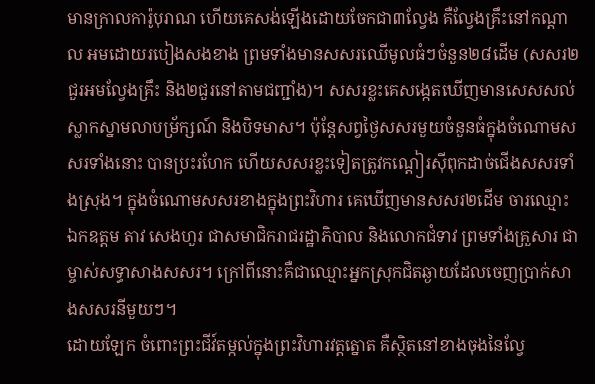មានក្រាលការ៉ូបុរាណ ហើយគេសង់ឡើងដោយចែកជា៣ល្វែង គឺល្វែងគ្រឹះនៅកណ្តាល អមដោយរបៀងសងខាង ព្រមទាំងមានសសរឈើមូលធំៗចំនួន២៨ដើម (សសរ២ជួរអមល្វែងគ្រឹះ និង២ជួរនៅតាមជញ្ជាំង)។ សសរខ្លះគេសង្កេតឃើញមានសេសសល់ស្លាកស្នាមលាបម្រ័ក្សណ៍ និងបិទមាស។ ប៉ុន្តែសព្វថ្ងៃសសរមួយចំនួនធំក្នុងចំណោមសសរទាំងនោះ បានប្រះរហែក ហើយសសរខ្លះទៀតត្រូវកណ្តៀរស៊ីពុកដាច់ជើងសសរទាំងស្រុង។ ក្នុងចំណោមសសរខាងក្នុងព្រះវិហារ គេឃើញមានសសរ២ដើម ចារឈ្មោះ ឯកឧត្តម តាវ សេងហួរ ជាសមាជិករាជរដ្ឋាភិបាល និងលោកជំទាវ ព្រមទាំងគ្រួសារ ជាម្ចាស់សទ្ធាសាងសសរ។ ក្រៅពីនោះគឺជាឈ្មោះអ្នកស្រុកជិតឆ្ងាយដែលចេញប្រាក់សាងសសរនីមួយៗ។
ដោយឡែក ចំពោះព្រះជីវ៍តម្កល់ក្នុងព្រះវិហារវត្តត្នោត គឺស្ថិតនៅខាងចុងនៃល្វែ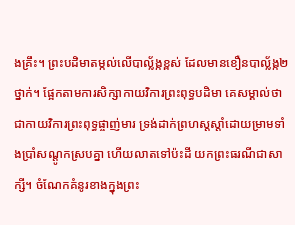ងគ្រឹះ។ ព្រះបដិមាតម្កល់លើបាល្ល័ង្កខ្ពស់ ដែលមានខឿនបាល្ល័ង្ក២ថ្នាក់។ ផ្អែកតាមការសិក្សាកាយវិការព្រះពុទ្ធបដិមា គេសម្គាល់ថា ជាកាយវិការព្រះពុទ្ធផ្ចាញ់មារ ទ្រង់ដាក់ព្រហស្តស្តាំដោយម្រាមទាំងប្រាំសណ្តូកស្របគ្នា ហើយលាតទៅប៉ះដី យកព្រះធរណីជាសាក្សី។ ចំណែកគំនូរខាងក្នុងព្រះ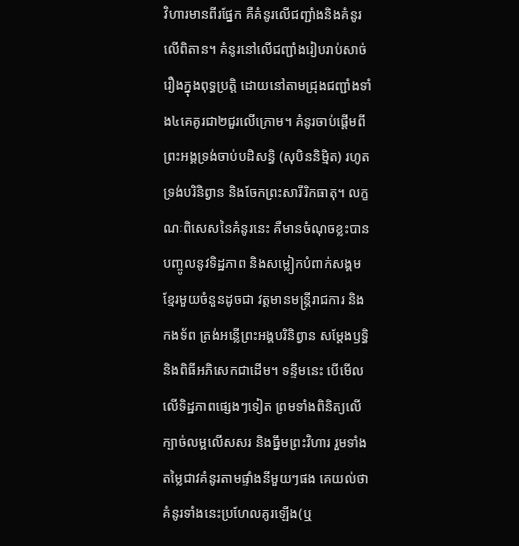វិហារមានពីរផ្នែក គឺគំនូរលើជញ្ជាំងនិងគំនូរលើពិតាន។ គំនូរនៅលើជញ្ជាំងរៀបរាប់សាច់រឿងក្នុងពុទ្ធប្រត្តិ ដោយនៅតាមជ្រុងជញ្ជាំងទាំង៤គេគូរជា២ជួរលើក្រោម។ គំនូរចាប់ផ្តើមពីព្រះអង្គទ្រង់ចាប់បដិសន្ធិ (សុបិននិម្មិត) រហូតទ្រង់បរិនិព្វាន និងចែកព្រះសារីរិកធាតុ។ លក្ខណៈពិសេសនៃគំនូរនេះ គឺមានចំណុចខ្លះបានបញ្ចូលនូវទិដ្ឋភាព និងសម្លៀកបំពាក់សង្គមខ្មែរមួយចំនួនដូចជា វត្តមានមន្រ្តីរាជការ និងកងទ័ព ត្រង់អន្លើព្រះអង្គបរិនិព្វាន សម្តែងឫទ្ធិ និងពិធីអភិសេកជាដើម។ ទន្ទឹមនេះ បើមើលលើទិដ្ឋភាពផ្សេងៗទៀត ព្រមទាំងពិនិត្យលើក្បាច់លម្អលើសសរ និងធ្នឹមព្រះវិហារ រួមទាំងតម្លៃជាវគំនូរតាមផ្ទាំងនីមួយៗផង គេយល់ថាគំនូរទាំងនេះប្រហែលគូរឡើង(ឬ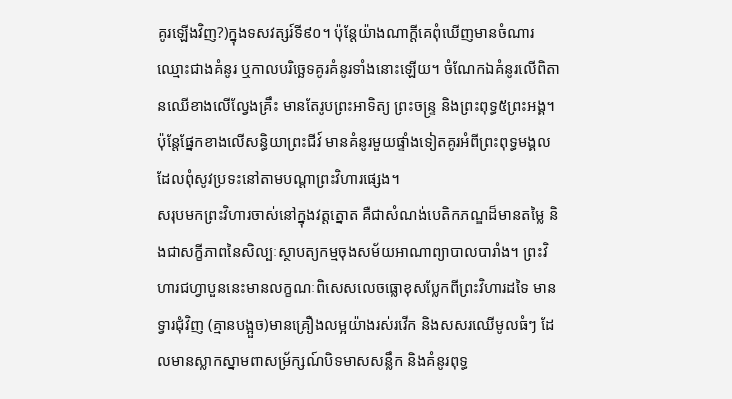គូរឡើងវិញ?)ក្នុងទសវត្សរ៍ទី៩០។ ប៉ុន្តែយ៉ាងណាក្តីគេពុំឃើញមានចំណារឈ្មោះជាងគំនូរ ឬកាលបរិច្ឆេទគូរគំនូរទាំងនោះឡើយ។ ចំណែកឯគំនូរលើពិតានឈើខាងលើល្វែងគ្រឹះ មានតែរូបព្រះអាទិត្យ ព្រះចន្រ្ទ និងព្រះពុទ្ធ៥ព្រះអង្គ។ ប៉ុន្តែផ្នែកខាងលើសន្ធិយាព្រះជីវ៍ មានគំនូរមួយផ្ទាំងទៀតគូរអំពីព្រះពុទ្ធមង្គល ដែលពុំសូវប្រទះនៅតាមបណ្តាព្រះវិហារផ្សេង។
សរុបមកព្រះវិហារចាស់នៅក្នុងវត្តត្នោត គឺជាសំណង់បេតិកភណ្ឌដ៏មានតម្លៃ និងជាសក្ខីភាពនៃសិល្បៈស្ថាបត្យកម្មចុងសម័យអាណាព្យាបាលបារាំង។ ព្រះវិហារជហ្វាបួននេះមានលក្ខណៈពិសេសលេចធ្លោខុសប្លែកពីព្រះវិហារដទៃ មានទ្វារជុំវិញ (គ្មានបង្អួច)មានគ្រឿងលម្អយ៉ាងរស់រវើក និងសសរឈើមូលធំៗ ដែលមានស្លាកស្នាមពាសម្រ័ក្សណ៍បិទមាសសន្លឹក និងគំនូរពុទ្ធ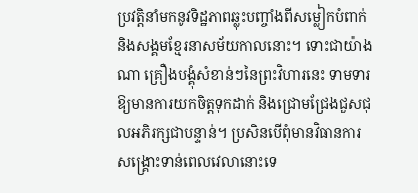ប្រវត្តិនាំមកនូវទិដ្ឋភាពឆ្លុះបញ្ចាំងពីសម្លៀកបំពាក់ និងសង្គមខ្មែរនាសម័យកាលនោះ។ ទោះជាយ៉ាងណា គ្រឿងបង្គុំសំខាន់ៗនៃព្រះវិហារនេះ ទាមទារឱ្យមានការយកចិត្តទុកដាក់ និងជ្រោមជ្រែងជួសជុលអភិរក្សជាបន្ទាន់។ ប្រសិនបើពុំមានវិធានការសង្គ្រោះទាន់ពេលវេលានោះទេ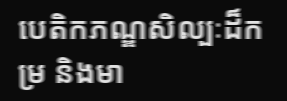បេតិកភណ្ឌសិល្បៈដ៏កម្រ និងមា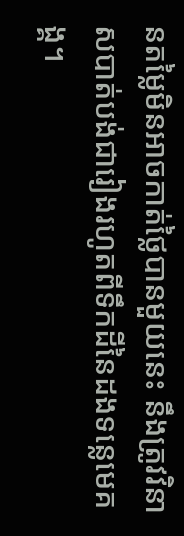នតម្លៃមិនអាចកាត់ថ្លៃបានមួយនេះ នឹងត្រូវវិនាសបាត់បង់ជារៀងរហូតពីទឹកដីនៃដងទន្លេមេគង្គ។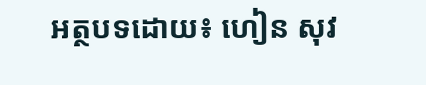អត្ថបទដោយ៖ ហៀន សុវ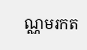ណ្ណមរកត